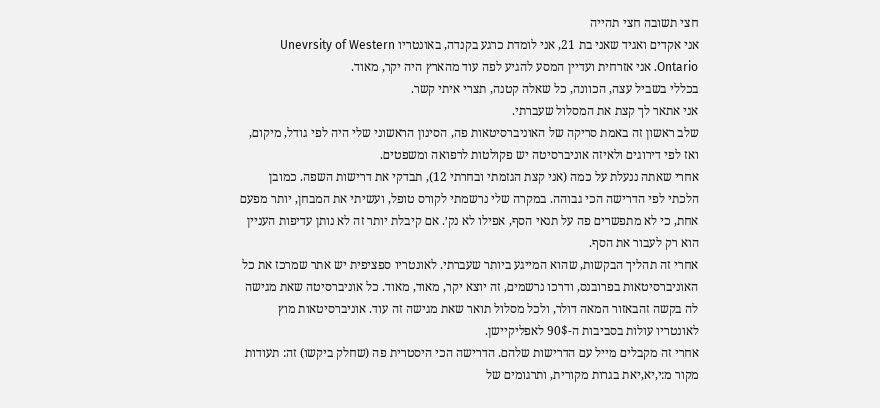חצי תשובה חצי תהייה
אני אקדים ואגיד שאני בת 21, אני לומדת כרגע בקנדה, באונטריו Unevrsity of Western Ontario. אני אזרחית ועדיין המסע להגיע לפה עוד מהארץ היה יקר, מאוד.
בכללי בשביל עצה, הכוונה, כל שאלה קטנה, תצרי איתי קשר.
אני אתאר לך קצת את המסלול שעברתי.
שלב ראשון זה באמת סריקה של האוניברסיטאות פה, הסינון הראשוני שלי היה לפי גודל, מיקום, ואז לפי דירוגים ולאיזה אוניברסיטה יש פקולטות לרפואה ומשפטים.
אחרי שאתה ננעלת על כמה (אני קצת הגזמתי ובחרתי 12), תבדקי את דרישות השפה. כמובן הלכתי לפי הדרישה הכי גבוהה. במקרה שלי נרשמתי לקורס טופל, ועשיתי את המבחן, יותר מפעם אחת, כי לא מתפשרים פה על תנאי הסף, אפילו לא נק׳. אם קיבלת יותר זה לא נותן עדיפות העניין הוא רק לעבור את הסף.
אחרי זה תהליך הבקשות, שהוא המייגע ביותר שעברתי. לאונטריו ספציפית יש אתר שמרכז את כל האוניברסיטאות בפרובנס, ודרכו נרשמים, זה יוצא יקר, מאוד, מאוד. כל אוניברסיטה שאת מגישה לה בקשה זהבאזור המאה דולר, ולכל מסלול תואר שאת מגישה זה עוד. אוניברסיטאות מוץ לאונטריו עולות בסביבות ה-90$ לאפליקיישן.
אחרי זה מקבלים מייל עם הדרישות שלהם. הדרישה הכי היסטרית פה (שחלק ביקשו) זה: תעודות מקור מ:י,יא,יאת בגרות מקורית, ותרגומים של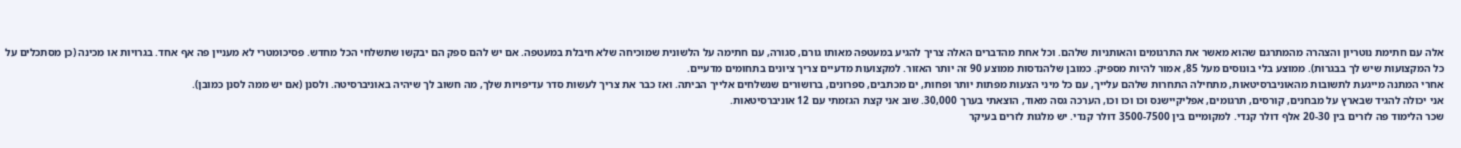אלה עם חתימת נוטריון והצהרה מהמתרגם שהוא מאשר את התרגומים והאותניות שלהם. וכל אחת מהדברים האלה צריך להגיע במעטפה מאותו גורם, סגורה, עם חתימה על הלשונית שמוכיחה שלא חיבלת במעטפה. אם יש להם ספק הם יבקשו שתשלחי הכל מחדש. פסיכומטרי לא מעניין פה אף אחד. בגרויות או מכינה (כן מסתכלים על כל המקצועות שיש לך בבגרות). ממוצע בלי בונוסים מעל 85, אמור להיות מספיק. כמובן שלהנדסות ממוצע 90 זה יותר האזור. למקצועות מדעיים צריך ציונים בתחומים מדעיים.
אחרי המתנה מייגעת לתשובות מהאוניברסיטאות, מתחילה התחרות שלהם עלייך, עם כל מיני הצעות מפתות יותר ופחות, ים מכתבים, ספרונים, ברושורים שנשלחים אלייך הביתה. ואז כבר את צריך לעשות סדר עדיפויות שלך, מה חשוב לך שיהיה באוניברסיטה. ולסנן (אם יש ממה לסנן כמובן).
אני יכולה להגיד שבארץ על מבחנים, קורסים, תרגומים, אפליקיישנס וכו וכו וכו, הערכה גסה מאוד, הוצאתי בערך 30,000. שוב אני קצת הגזמתי עם 12 אוניברסיטאות.
שכר הלימוד פה לזרים בין 20-30 אלף דולר קנדי. למקומיים בין 3500-7500 דולר קנדי. יש מלגות לזרים בעיקר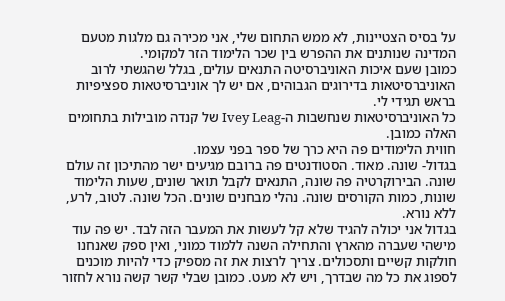על בסיס הצטיינות, לא ממש התחום שלי, אני מכירה גם מלגות מטעם המדינה שנותנים את ההפרש בין שכר הלימוד הזר למקומי.
כמובן שעם איכות האוניברסיטה התנאים עולים, בגלל שהגשתי לרוב האוניברסיטאות בדירוגים הגבוהים, אם יש לך אוניברסיטאות ספציפיות בראש תגידי לי.
כל האוניברסיטאות שנחשבות ה-Ivey Leag של קנדה מובילות בתחומים האלה כמובן.
חווית הלימודים פה היא כרך של ספר בפני עצמו.
בגדול- שונה. מאוד. הסטודנטים פה ברובם מגיעים ישר מהתיכון זה עולם שונה. הבירוקרטיה פה שונה, התנאים לקבל תואר שונים, שעות הלימוד שונות, כמות הקורסים שונה. נהלי מבחנים שונים. הכל שונה. לטוב, לרע, ללא נורא.
בגדול אני יכולה להגיד שלא קל לעשות את המעבר הזה לבד. יש פה עוד מישהי שעברה מהארץ והתחילה השנה ללמוד כמוני, ואין ספק שאנחנו חולקות קשיים ותסכולים. צריך לרצות את זה מספיק כדי להיות מוכנים לספוג את כל מה שבדרך, ויש לא מעט. כמובן שבלי קשר קשה נורא לחזור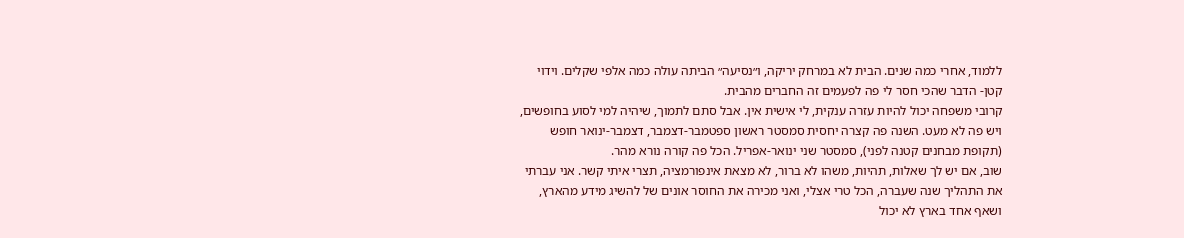ללמוד, אחרי כמה שנים. הבית לא במרחק יריקה, ו״נסיעה״ הביתה עולה כמה אלפי שקלים. וידוי קטן- הדבר שהכי חסר לי פה לפעמים זה החברים מהבית.
קרובי משפחה יכול להיות עזרה ענקית, לי אישית אין. אבל סתם לתמוך, שיהיה למי לסוע בחופשים, ויש פה לא מעט. השנה פה קצרה יחסית סמסטר ראשון ספטמבר-דצמבר, דצמבר-ינואר חופש (תקופת מבחנים קטנה לפני), סמסטר שני ינואר-אפריל. הכל פה קורה נורא מהר.
שוב, אם יש לך שאלות, תהיות, משהו לא ברור, לא מצאת אינפורמציה, תצרי איתי קשר. אני עברתי את התהליך שנה שעברה, הכל טרי אצלי, ואני מכירה את החוסר אונים של להשיג מידע מהארץ, ושאף אחד בארץ לא יכול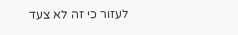לעזור כי זה לא צעד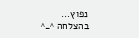נפוץ...
בהצלחה ^_^